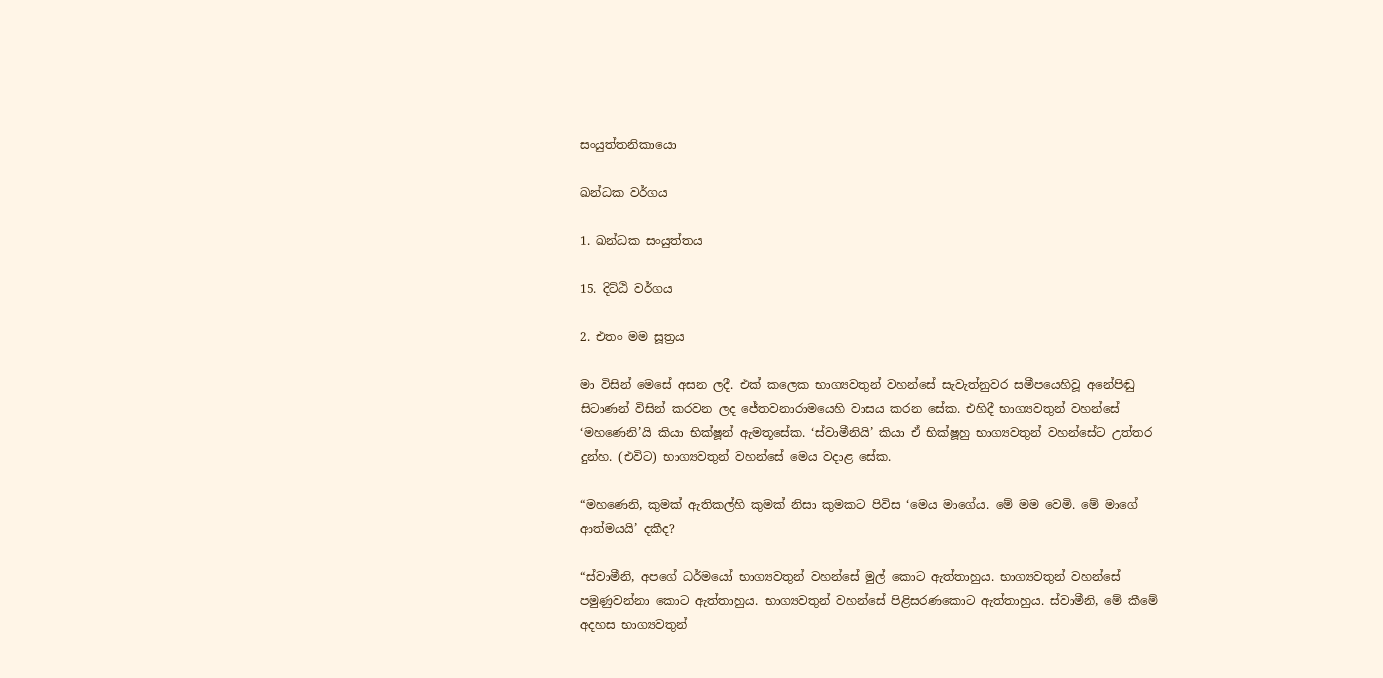සංයුත්තනිකායො

ඛන්ධක වර්ගය

1. ඛන්ධක සංයුත්තය

15. දිට්ඨි වර්ගය

2. එතං මම සූත්‍රය

මා විසින් මෙසේ අසන ලදී. එක් කලෙක භාග්‍යවතුන් වහන්සේ සැවැත්නුවර සමීපයෙහිවූ අනේපිඬු සිටාණන් විසින් කරවන ලද ජේතවනාරාමයෙහි වාසය කරන සේක. එහිදී භාග්‍යවතුන් වහන්සේ ‘මහණෙනි’යි කියා භික්ෂූන් ඇමතූසේක. ‘ස්වාමීනියි’ කියා ඒ භික්ෂූහු භාග්‍යවතුන් වහන්සේට උත්තර දුන්හ. (එවිට) භාග්‍යවතුන් වහන්සේ මෙය වදාළ සේක.

“මහණෙනි, කුමක් ඇතිකල්හි කුමක් නිසා කුමකට පිවිස ‘මෙය මාගේය. මේ මම වෙමි. මේ මාගේ ආත්මයයි’ දකීද?

“ස්වාමීනි, අපගේ ධර්මයෝ භාග්‍යවතුන් වහන්සේ මුල් කොට ඇත්තාහුය. භාග්‍යවතුන් වහන්සේ පමුණුවන්නා කොට ඇත්තාහුය. භාග්‍යවතුන් වහන්සේ පිළිසරණකොට ඇත්තාහුය. ස්වාමීනි, මේ කීමේ අදහස භාග්‍යවතුන්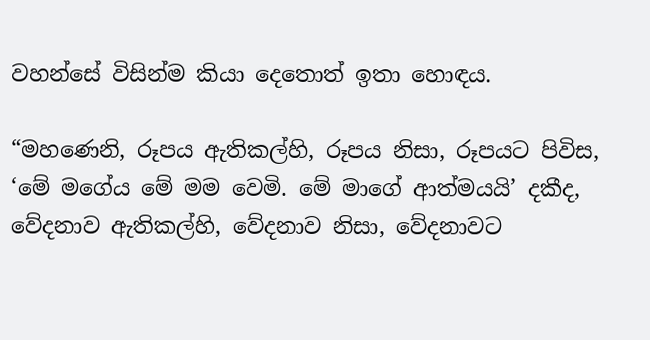වහන්සේ විසින්ම කියා දෙතොත් ඉතා හොඳය.

“මහණෙනි, රූපය ඇතිකල්හි, රූපය නිසා, රූපයට පිවිස, ‘මේ මගේය මේ මම වෙමි. මේ මාගේ ආත්මයයි’ දකීද, වේදනාව ඇතිකල්හි, වේදනාව නිසා, වේදනාවට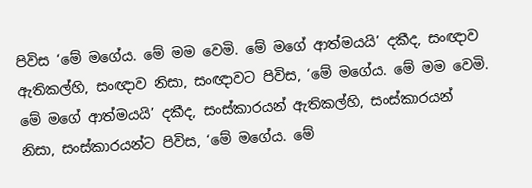පිවිස ‘මේ මගේය. මේ මම වෙමි. මේ මගේ ආත්මයයි’ දකීද, සංඥාව ඇතිකල්හි, සංඥාව නිසා, සංඥාවට පිවිස, ‘මේ මගේය. මේ මම වෙමි. මේ මගේ ආත්මයයි’ දකීද, සංස්කාරයන් ඇතිකල්හි, සංස්කාරයන් නිසා, සංස්කාරයන්ට පිවිස, ‘මේ මගේය. මේ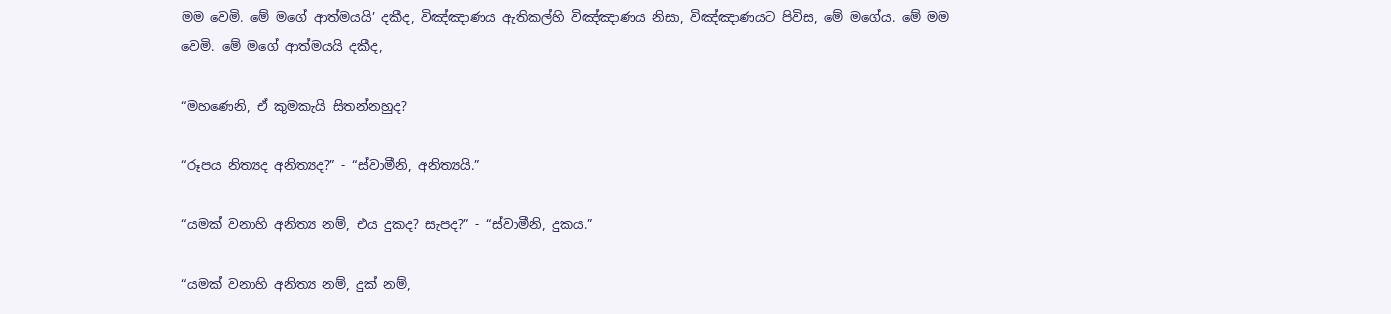මම වෙමි. මේ මගේ ආත්මයයි’ දකීද, විඤ්ඤාණය ඇතිකල්හි විඤ්ඤාණය නිසා, විඤ්ඤාණයට පිවිස, මේ මගේය. මේ මම වෙමි. මේ මගේ ආත්මයයි දකීද,

“මහණෙනි, ඒ කුමකැයි සිතන්නහුද?

“රූපය නිත්‍යද අනිත්‍යද?” - “ස්වාමීනි, අනිත්‍යයි.”

“යමක් වනාහි අනිත්‍ය නම්, එය දුකද? සැපද?” - “ස්වාමීනි, දුකය.”

“යමක් වනාහි අනිත්‍ය නම්, දුක් නම්,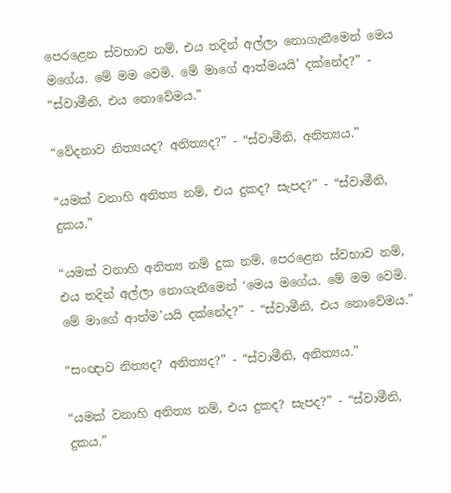පෙරළෙන ස්වභාව නම්, එය තදින් අල්ලා නොගැනීමෙන් මෙය මගේය. මේ මම වෙමි. මේ මාගේ ආත්මයයි’ දක්නේද?” - “ස්වාමීනි, එය නොවේමය.”

“වේදනාව නිත්‍යයද? අනිත්‍යද?” - “ස්වාමීනි, අනිත්‍යය.”

“යමක් වනාහි අනිත්‍ය නම්, එය දුකද? සැපද?” - “ස්වාමීනි, දුකය.”

“යමක් වනාහි අනිත්‍ය නම් දුක නම්, පෙරළෙන ස්වභාව නම්, එය තදින් අල්ලා නොගැනීමෙන් ‘මෙය මගේය. මේ මම වෙමි. මේ මාගේ ආත්ම’යයි දක්නේද?” - “ස්වාමීනි, එය නොවේමය.”

“සංඥාව නිත්‍යද? අනිත්‍යද?” - “ස්වාමීනි, අනිත්‍යය.”

“යමක් වනාහි අනිත්‍ය නම්, එය දුකද? සැපද?” - “ස්වාමීනි, දුකය.”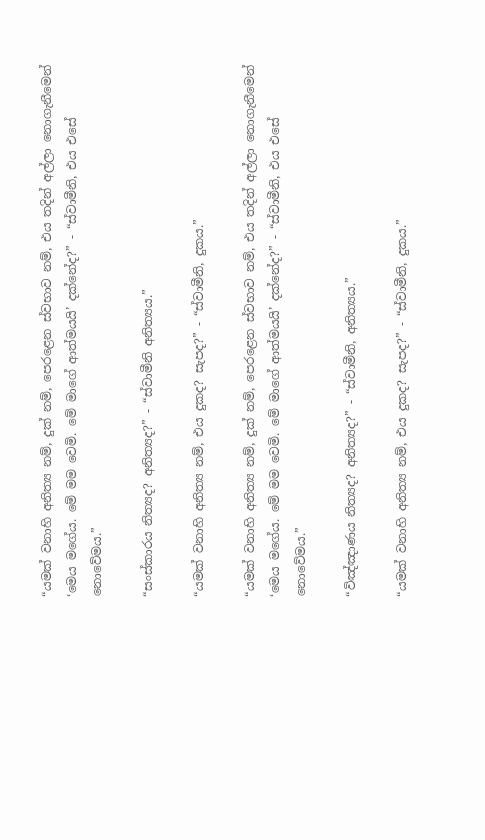“යමක් වනාහි අනිත්‍ය නම්, දුක් නම්, පෙරළෙන ස්වභාව නම්, එය තදින් අල්ලා නොගැනීමෙන් ‘මෙය මගේය. මේ මම වෙමි. මේ මාගේ ආත්මයයි’ දක්නේද?” - “ස්වාමීනි, එය එසේ නොවේමය.”

“සංස්කාරය නිත්‍යද? අනිත්‍යද?” - “ස්වාමීනි අනිත්‍යය.”

“යමක් වනාහි අනිත්‍ය නම්, එය දුකද? සැපද?” - “ස්වාමීනි, දුකය.”

“යමක් වනාහි අනිත්‍ය නම්, දුක් නම්, පෙරළෙන ස්වභාව නම්, එය තදින් අල්ලා නොගැනීමෙන් ‘මෙය මගේය. මේ මම වෙමි. මේ මාගේ ආත්මයයි’ දක්නේද?” - “ස්වාමීනි, එය එසේ නොවේමය.”

“විඤ්ඤාණය නිත්‍යද? අනිත්‍යද?” - “ස්වාමීනි, අනිත්‍යය.”

“යමක් වනාහි අනිත්‍ය නම්, එය දුකද? සැපද?” - “ස්වාමීනි, දුකය.”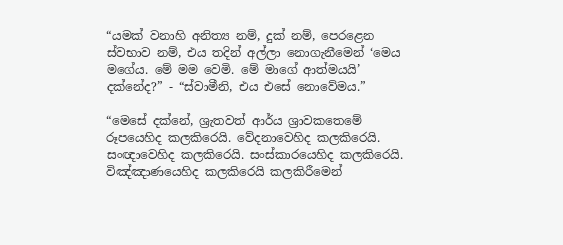“යමක් වනාහි අනිත්‍ය නම්, දුක් නම්, පෙරළෙන ස්වභාව නම්, එය තදින් අල්ලා නොගැනීමෙන් ‘මෙය මගේය. මේ මම වෙමි. මේ මාගේ ආත්මයයි’ දක්නේද?” - “ස්වාමීනි, එය එසේ නොවේමය.”

“මෙසේ දක්නේ, ශ්‍රැතවත් ආර්ය ශ්‍රාවකතෙමේ රූපයෙහිද කලකිරෙයි. වේදනාවෙහිද කලකිරෙයි. සංඥාවෙහිද කලකිරෙයි. සංස්කාරයෙහිද කලකිරෙයි. විඤ්ඤාණයෙහිද කලකිරෙයි කලකිරීමෙන්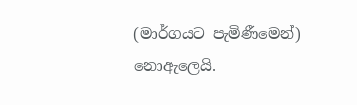(මාර්ගයට පැමිණීමෙන්) නොඇලෙයි.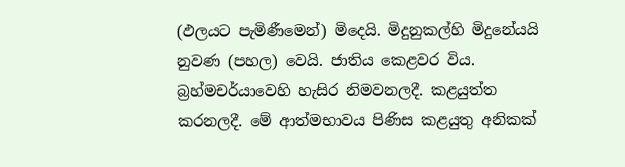(ඵලයට පැමිණීමෙන්) මිදෙයි. මිදුනුකල්හි මිදුනේයයි නුවණ (පහල) වෙයි. ජාතිය කෙළවර විය. බ්‍රහ්මචර්යාවෙහි හැසිර නිමවනලදී. කළයුත්ත කරනලදී. මේ ආත්මභාවය පිණිස කළයුතු අනිකක්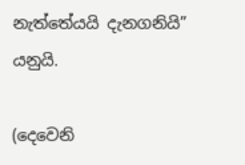නැත්තේයයි දැනගනියි” යනුයි.

(දෙවෙනි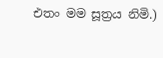එතං මම සූත්‍රය නිමි.)